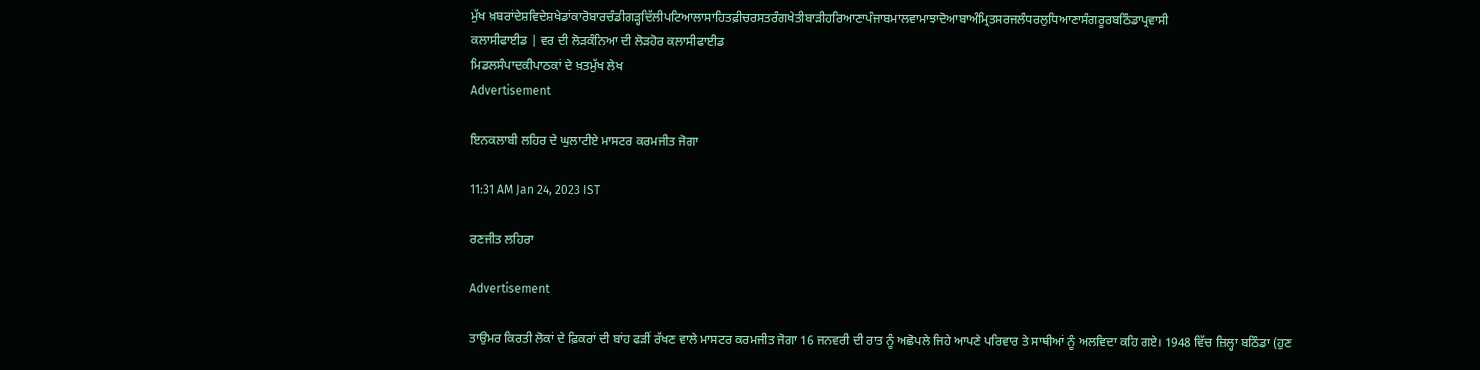ਮੁੱਖ ਖ਼ਬਰਾਂਦੇਸ਼ਵਿਦੇਸ਼ਖੇਡਾਂਕਾਰੋਬਾਰਚੰਡੀਗੜ੍ਹਦਿੱਲੀਪਟਿਆਲਾਸਾਹਿਤਫ਼ੀਚਰਸਤਰੰਗਖੇਤੀਬਾੜੀਹਰਿਆਣਾਪੰਜਾਬਮਾਲਵਾਮਾਝਾਦੋਆਬਾਅੰਮ੍ਰਿਤਸਰਜਲੰਧਰਲੁਧਿਆਣਾਸੰਗਰੂਰਬਠਿੰਡਾਪ੍ਰਵਾਸੀ
ਕਲਾਸੀਫਾਈਡ | ਵਰ ਦੀ ਲੋੜਕੰਨਿਆ ਦੀ ਲੋੜਹੋਰ ਕਲਾਸੀਫਾਈਡ
ਮਿਡਲਸੰਪਾਦਕੀਪਾਠਕਾਂ ਦੇ ਖ਼ਤਮੁੱਖ ਲੇਖ
Advertisement

ਇਨਕਲਾਬੀ ਲਹਿਰ ਦੇ ਘੁਲਾਟੀਏ ਮਾਸਟਰ ਕਰਮਜੀਤ ਜੋਗਾ

11:31 AM Jan 24, 2023 IST

ਰਣਜੀਤ ਲਹਿਰਾ

Advertisement

ਤਾਉਮਰ ਕਿਰਤੀ ਲੋਕਾਂ ਦੇ ਫ਼ਿਕਰਾਂ ਦੀ ਬਾਂਹ ਫੜੀਂ ਰੱਖਣ ਵਾਲੇ ਮਾਸਟਰ ਕਰਮਜੀਤ ਜੋਗਾ 16 ਜਨਵਰੀ ਦੀ ਰਾਤ ਨੂੰ ਅਛੋਪਲੇ ਜਿਹੇ ਆਪਣੇ ਪਰਿਵਾਰ ਤੇ ਸਾਥੀਆਂ ਨੂੰ ਅਲਵਿਦਾ ਕਹਿ ਗਏ। 1948 ਵਿੱਚ ਜ਼ਿਲ੍ਹਾ ਬਠਿੰਡਾ (ਹੁਣ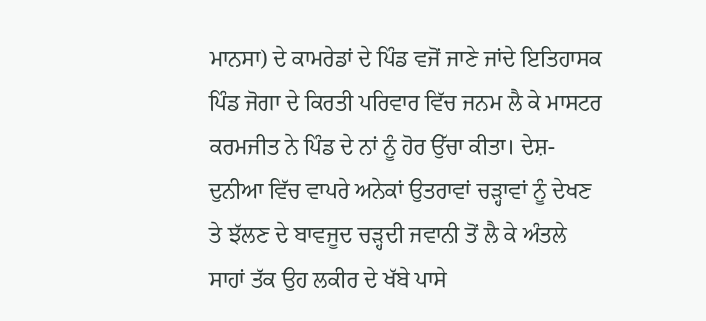ਮਾਨਸਾ) ਦੇ ਕਾਮਰੇਡਾਂ ਦੇ ਪਿੰਡ ਵਜੋਂ ਜਾਣੇ ਜਾਂਦੇ ਇਤਿਹਾਸਕ ਪਿੰਡ ਜੋਗਾ ਦੇ ਕਿਰਤੀ ਪਰਿਵਾਰ ਵਿੱਚ ਜਨਮ ਲੈ ਕੇ ਮਾਸਟਰ ਕਰਮਜੀਤ ਨੇ ਪਿੰਡ ਦੇ ਨਾਂ ਨੂੰ ਹੋਰ ਉੱਚਾ ਕੀਤਾ। ਦੇਸ਼-ਦੁਨੀਆ ਵਿੱਚ ਵਾਪਰੇ ਅਨੇਕਾਂ ਉਤਰਾਵਾਂ ਚੜ੍ਹਾਵਾਂ ਨੂੰ ਦੇਖਣ ਤੇ ਝੱਲਣ ਦੇ ਬਾਵਜੂਦ ਚੜ੍ਹਦੀ ਜਵਾਨੀ ਤੋਂ ਲੈ ਕੇ ਅੰਤਲੇ ਸਾਹਾਂ ਤੱਕ ਉਹ ਲਕੀਰ ਦੇ ਖੱਬੇ ਪਾਸੇ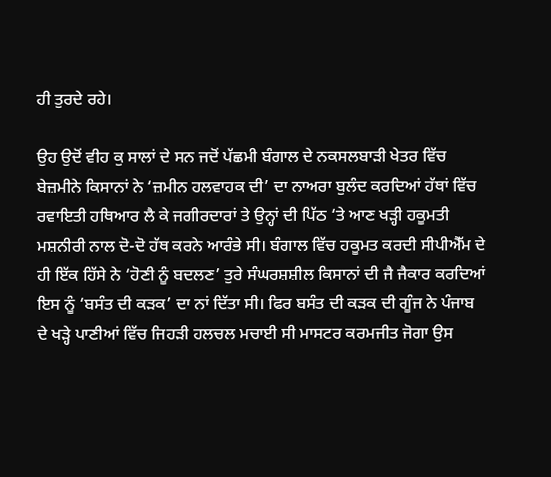ਹੀ ਤੁਰਦੇ ਰਹੇ।

ਉਹ ਉਦੋਂ ਵੀਹ ਕੁ ਸਾਲਾਂ ਦੇ ਸਨ ਜਦੋਂ ਪੱਛਮੀ ਬੰਗਾਲ ਦੇ ਨਕਸਲਬਾੜੀ ਖੇਤਰ ਵਿੱਚ ਬੇਜ਼ਮੀਨੇ ਕਿਸਾਨਾਂ ਨੇ ‘ਜ਼ਮੀਨ ਹਲਵਾਹਕ ਦੀ’ ਦਾ ਨਾਅਰਾ ਬੁਲੰਦ ਕਰਦਿਆਂ ਹੱਥਾਂ ਵਿੱਚ ਰਵਾਇਤੀ ਹਥਿਆਰ ਲੈ ਕੇ ਜਗੀਰਦਾਰਾਂ ਤੇ ਉਨ੍ਹਾਂ ਦੀ ਪਿੱਠ ‘ਤੇ ਆਣ ਖੜ੍ਹੀ ਹਕੂਮਤੀ ਮਸ਼ਨੀਰੀ ਨਾਲ ਦੋ-ਦੋ ਹੱਥ ਕਰਨੇ ਆਰੰਭੇ ਸੀ। ਬੰਗਾਲ ਵਿੱਚ ਹਕੂਮਤ ਕਰਦੀ ਸੀਪੀਐੱਮ ਦੇ ਹੀ ਇੱਕ ਹਿੱਸੇ ਨੇ ‘ਹੋਣੀ ਨੂੰ ਬਦਲਣ’ ਤੁਰੇ ਸੰਘਰਸ਼ਸ਼ੀਲ ਕਿਸਾਨਾਂ ਦੀ ਜੈ ਜੈਕਾਰ ਕਰਦਿਆਂ ਇਸ ਨੂੰ ‘ਬਸੰਤ ਦੀ ਕੜਕ’ ਦਾ ਨਾਂ ਦਿੱਤਾ ਸੀ। ਫਿਰ ਬਸੰਤ ਦੀ ਕੜਕ ਦੀ ਗੂੰਜ ਨੇ ਪੰਜਾਬ ਦੇ ਖੜ੍ਹੇ ਪਾਣੀਆਂ ਵਿੱਚ ਜਿਹੜੀ ਹਲਚਲ ਮਚਾਈ ਸੀ ਮਾਸਟਰ ਕਰਮਜੀਤ ਜੋਗਾ ਉਸ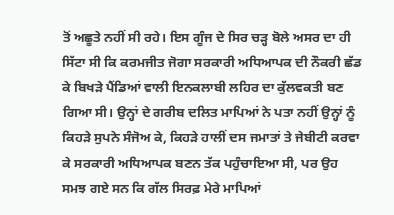ਤੋਂ ਅਛੂਤੇ ਨਹੀਂ ਸੀ ਰਹੇ। ਇਸ ਗੂੰਜ ਦੇ ਸਿਰ ਚੜ੍ਹ ਬੋਲੇ ਅਸਰ ਦਾ ਹੀ ਸਿੱਟਾ ਸੀ ਕਿ ਕਰਮਜੀਤ ਜੋਗਾ ਸਰਕਾਰੀ ਅਧਿਆਪਕ ਦੀ ਨੌਕਰੀ ਛੱਡ ਕੇ ਬਿਖੜੇ ਪੈਂਡਿਆਂ ਵਾਲੀ ਇਨਕਲਾਬੀ ਲਹਿਰ ਦਾ ਕੁੱਲਵਕਤੀ ਬਣ ਗਿਆ ਸੀ। ਉਨ੍ਹਾਂ ਦੇ ਗਰੀਬ ਦਲਿਤ ਮਾਪਿਆਂ ਨੇ ਪਤਾ ਨਹੀਂ ਉਨ੍ਹਾਂ ਨੂੰ ਕਿਹੜੇ ਸੁਪਨੇ ਸੰਜੋਅ ਕੇ, ਕਿਹੜੇ ਹਾਲੀਂ ਦਸ ਜਮਾਤਾਂ ਤੇ ਜੇਬੀਟੀ ਕਰਵਾ ਕੇ ਸਰਕਾਰੀ ਅਧਿਆਪਕ ਬਣਨ ਤੱਕ ਪਹੁੰਚਾਇਆ ਸੀ, ਪਰ ਉਹ ਸਮਝ ਗਏ ਸਨ ਕਿ ਗੱਲ ਸਿਰਫ਼ ਮੇਰੇ ਮਾਪਿਆਂ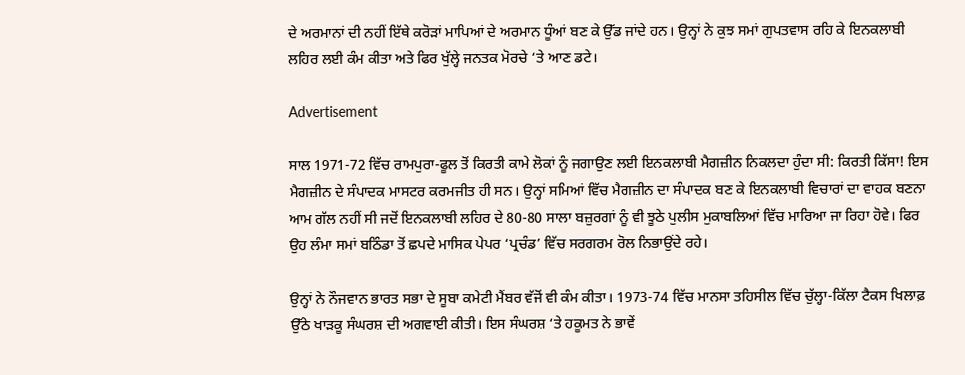ਦੇ ਅਰਮਾਨਾਂ ਦੀ ਨਹੀਂ ਇੱਥੇ ਕਰੋੜਾਂ ਮਾਪਿਆਂ ਦੇ ਅਰਮਾਨ ਧੂੰਆਂ ਬਣ ਕੇ ਉੱਡ ਜਾਂਦੇ ਹਨ। ਉਨ੍ਹਾਂ ਨੇ ਕੁਝ ਸਮਾਂ ਗੁਪਤਵਾਸ ਰਹਿ ਕੇ ਇਨਕਲਾਬੀ ਲਹਿਰ ਲਈ ਕੰਮ ਕੀਤਾ ਅਤੇ ਫਿਰ ਖੁੱਲ੍ਹੇ ਜਨਤਕ ਮੋਰਚੇ ‘ਤੇ ਆਣ ਡਟੇ।

Advertisement

ਸਾਲ 1971-72 ਵਿੱਚ ਰਾਮਪੁਰਾ-ਫੂਲ ਤੋਂ ਕਿਰਤੀ ਕਾਮੇ ਲੋਕਾਂ ਨੂੰ ਜਗਾਉਣ ਲਈ ਇਨਕਲਾਬੀ ਮੈਗਜ਼ੀਨ ਨਿਕਲਦਾ ਹੁੰਦਾ ਸੀ: ਕਿਰਤੀ ਕਿੱਸਾ! ਇਸ ਮੈਗਜ਼ੀਨ ਦੇ ਸੰਪਾਦਕ ਮਾਸਟਰ ਕਰਮਜੀਤ ਹੀ ਸਨ। ਉਨ੍ਹਾਂ ਸਮਿਆਂ ਵਿੱਚ ਮੈਗਜ਼ੀਨ ਦਾ ਸੰਪਾਦਕ ਬਣ ਕੇ ਇਨਕਲਾਬੀ ਵਿਚਾਰਾਂ ਦਾ ਵਾਹਕ ਬਣਨਾ ਆਮ ਗੱਲ ਨਹੀਂ ਸੀ ਜਦੋਂ ਇਨਕਲਾਬੀ ਲਹਿਰ ਦੇ 80-80 ਸਾਲਾ ਬਜ਼ੁਰਗਾਂ ਨੂੰ ਵੀ ਝੂਠੇ ਪੁਲੀਸ ਮੁਕਾਬਲਿਆਂ ਵਿੱਚ ਮਾਰਿਆ ਜਾ ਰਿਹਾ ਹੋਵੇ। ਫਿਰ ਉਹ ਲੰਮਾ ਸਮਾਂ ਬਠਿੰਡਾ ਤੋਂ ਛਪਦੇ ਮਾਸਿਕ ਪੇਪਰ ‘ਪ੍ਰਚੰਡ’ ਵਿੱਚ ਸਰਗਰਮ ਰੋਲ ਨਿਭਾਉਂਦੇ ਰਹੇ।

ਉਨ੍ਹਾਂ ਨੇ ਨੌਜਵਾਨ ਭਾਰਤ ਸਭਾ ਦੇ ਸੂਬਾ ਕਮੇਟੀ ਮੈਂਬਰ ਵੱਜੋਂ ਵੀ ਕੰਮ ਕੀਤਾ। 1973-74 ਵਿੱਚ ਮਾਨਸਾ ਤਹਿਸੀਲ ਵਿੱਚ ਚੁੱਲ੍ਹਾ-ਕਿੱਲਾ ਟੈਕਸ ਖਿਲਾਫ਼ ਉੱਠੇ ਖਾੜਕੂ ਸੰਘਰਸ਼ ਦੀ ਅਗਵਾਈ ਕੀਤੀ। ਇਸ ਸੰਘਰਸ਼ ‘ਤੇ ਹਕੂਮਤ ਨੇ ਭਾਵੇਂ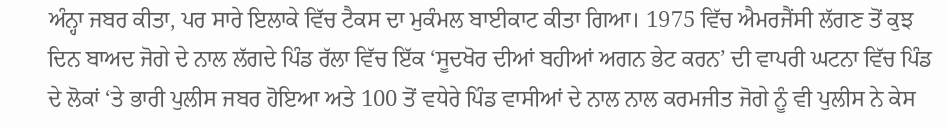ਅੰਨ੍ਹਾ ਜਬਰ ਕੀਤਾ, ਪਰ ਸਾਰੇ ਇਲਾਕੇ ਵਿੱਚ ਟੈਕਸ ਦਾ ਮੁਕੰਮਲ ਬਾਈਕਾਟ ਕੀਤਾ ਗਿਆ। 1975 ਵਿੱਚ ਐਮਰਜੈਂਸੀ ਲੱਗਣ ਤੋਂ ਕੁਝ ਦਿਨ ਬਾਅਦ ਜੋਗੇ ਦੇ ਨਾਲ ਲੱਗਦੇ ਪਿੰਡ ਰੱਲਾ ਵਿੱਚ ਇੱਕ ‘ਸੂਦਖੋਰ ਦੀਆਂ ਬਹੀਆਂ ਅਗਨ ਭੇਟ ਕਰਨ’ ਦੀ ਵਾਪਰੀ ਘਟਨਾ ਵਿੱਚ ਪਿੰਡ ਦੇ ਲੋਕਾਂ ‘ਤੇ ਭਾਰੀ ਪੁਲੀਸ ਜਬਰ ਹੋਇਆ ਅਤੇ 100 ਤੋਂ ਵਧੇਰੇ ਪਿੰਡ ਵਾਸੀਆਂ ਦੇ ਨਾਲ ਨਾਲ ਕਰਮਜੀਤ ਜੋਗੇ ਨੂੰ ਵੀ ਪੁਲੀਸ ਨੇ ਕੇਸ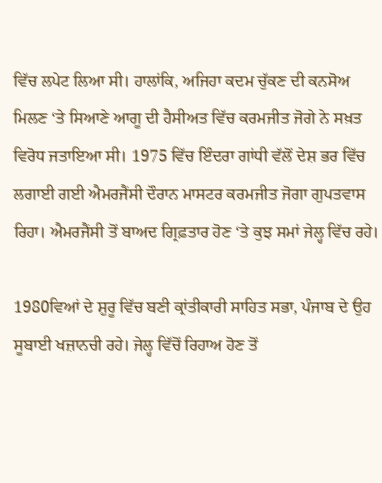ਵਿੱਚ ਲਪੇਟ ਲਿਆ ਸੀ। ਹਾਲਾਂਕਿ, ਅਜਿਹਾ ਕਦਮ ਚੁੱਕਣ ਦੀ ਕਨਸੋਅ ਮਿਲਣ ‘ਤੇ ਸਿਆਣੇ ਆਗੂ ਦੀ ਹੈਸੀਅਤ ਵਿੱਚ ਕਰਮਜੀਤ ਜੋਗੇ ਨੇ ਸਖ਼ਤ ਵਿਰੋਧ ਜਤਾਇਆ ਸੀ। 1975 ਵਿੱਚ ਇੰਦਰਾ ਗਾਂਧੀ ਵੱਲੋਂ ਦੇਸ਼ ਭਰ ਵਿੱਚ ਲਗਾਈ ਗਈ ਐਮਰਜੈਂਸੀ ਦੌਰਾਨ ਮਾਸਟਰ ਕਰਮਜੀਤ ਜੋਗਾ ਗੁਪਤਵਾਸ ਰਿਹਾ। ਐਮਰਜੈਂਸੀ ਤੋਂ ਬਾਅਦ ਗ੍ਰਿਫ਼ਤਾਰ ਹੋਣ ‘ਤੇ ਕੁਝ ਸਮਾਂ ਜੇਲ੍ਹ ਵਿੱਚ ਰਹੇ।

1980ਵਿਆਂ ਦੇ ਸ਼ੁਰੂ ਵਿੱਚ ਬਣੀ ਕ੍ਰਾਂਤੀਕਾਰੀ ਸਾਹਿਤ ਸਭਾ, ਪੰਜਾਬ ਦੇ ਉਹ ਸੂਬਾਈ ਖਜ਼ਾਨਚੀ ਰਹੇ। ਜੇਲ੍ਹ ਵਿੱਚੋਂ ਰਿਹਾਅ ਹੋਣ ਤੋਂ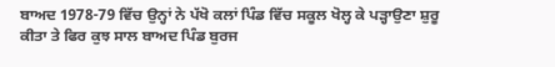ਬਾਅਦ 1978-79 ਵਿੱਚ ਉਨ੍ਹਾਂ ਨੇ ਪੱਖੋ ਕਲਾਂ ਪਿੰਡ ਵਿੱਚ ਸਕੂਲ ਖੋਲ੍ਹ ਕੇ ਪੜ੍ਹਾਉਣਾ ਸ਼ੁਰੂ ਕੀਤਾ ਤੇ ਫਿਰ ਕੁਝ ਸਾਲ ਬਾਅਦ ਪਿੰਡ ਬੁਰਜ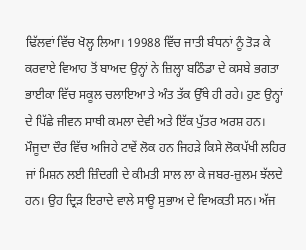ਢਿੱਲਵਾਂ ਵਿੱਚ ਖੋਲ੍ਹ ਲਿਆ। 19988 ਵਿੱਚ ਜਾਤੀ ਬੰਧਨਾਂ ਨੂੰ ਤੋੜ ਕੇ ਕਰਵਾਏ ਵਿਆਹ ਤੋਂ ਬਾਅਦ ਉਨ੍ਹਾਂ ਨੇ ਜ਼ਿਲ੍ਹਾ ਬਠਿੰਡਾ ਦੇ ਕਸਬੇ ਭਗਤਾ ਭਾਈਕਾ ਵਿੱਚ ਸਕੂਲ ਚਲਾਇਆ ਤੇ ਅੰਤ ਤੱਕ ਉੱਥੇ ਹੀ ਰਹੇ। ਹੁਣ ਉਨ੍ਹਾਂ ਦੇ ਪਿੱਛੇ ਜੀਵਨ ਸਾਥੀ ਕਮਲਾ ਦੇਵੀ ਅਤੇ ਇੱਕ ਪੁੱਤਰ ਅਰਸ਼ ਹਨ। ਮੌਜੂਦਾ ਦੌਰ ਵਿੱਚ ਅਜਿਹੇ ਟਾਵੇਂ ਲੋਕ ਹਨ ਜਿਹੜੇ ਕਿਸੇ ਲੋਕਪੱਖੀ ਲਹਿਰ ਜਾਂ ਮਿਸ਼ਨ ਲਈ ਜ਼ਿੰਦਗੀ ਦੇ ਕੀਮਤੀ ਸਾਲ ਲਾ ਕੇ ਜਬਰ-ਜ਼ੁਲਮ ਝੱਲਦੇ ਹਨ। ਉਹ ਦ੍ਰਿੜ ਇਰਾਦੇ ਵਾਲੇ ਸਾਊ ਸੁਭਾਅ ਦੇ ਵਿਅਕਤੀ ਸਨ। ਅੱਜ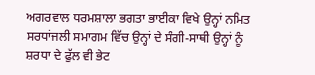ਅਗਰਵਾਲ ਧਰਮਸ਼ਾਲਾ ਭਗਤਾ ਭਾਈਕਾ ਵਿਖੇ ਉਨ੍ਹਾਂ ਨਮਿਤ ਸਰਧਾਂਜਲੀ ਸਮਾਗਮ ਵਿੱਚ ਉਨ੍ਹਾਂ ਦੇ ਸੰਗੀ-ਸਾਥੀ ਉਨ੍ਹਾਂ ਨੂੰ ਸ਼ਰਧਾ ਦੇ ਫੁੱਲ ਵੀ ਭੇਟ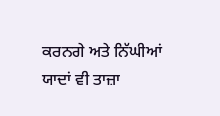ਕਰਨਗੇ ਅਤੇ ਨਿੱਘੀਆਂ ਯਾਦਾਂ ਵੀ ਤਾਜ਼ਾ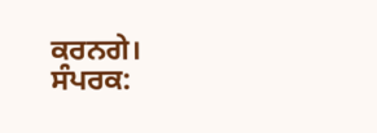ਕਰਨਗੇ।
ਸੰਪਰਕ: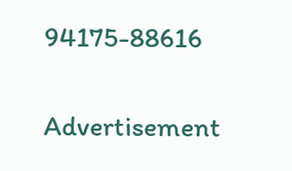94175-88616

Advertisement